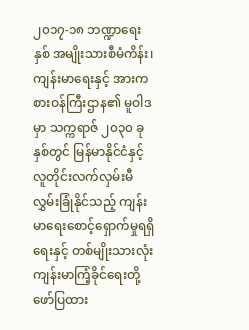၂၀၁၇-၁၈ ဘဏ္ဍာရေးနှစ် အမျိုးသားစီမံကိန်း၊ ကျန်းမာရေးနှင့် အားကစားဝန်ကြီးဌာန၏ မူဝါဒမှာ သက္ကရာဇ် ၂၀၃၀ ခုနှစ်တွင် မြန်မာနိုင်ငံနှင့် လူတိုင်းလက်လှမ်းမီ လွှမ်းခြုံနိုင်သည့် ကျန်းမာရေးစောင့်ရှောက်မှုရရှိရေးနှင့် တစ်မျိုးသားလုံး ကျန်းမာကြံ့ခိုင်ရေးတို့ ဖော်ပြထား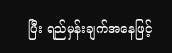ပြီး ရည်မှန်းချက်အနေဖြင့်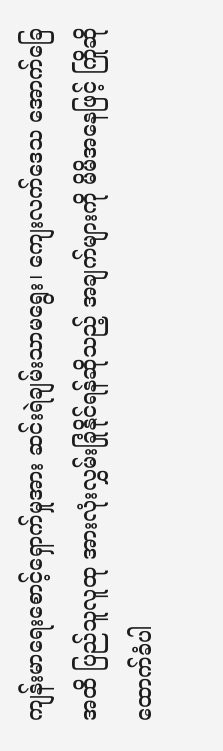ကျန်းမာရေးစောင့်ရှောက်မှုအား ဆင်းရဲချမ်းသာမရွေး၊ ကျေးလက်ဒေသ အောက်ခြေအထိ ပြည်သူလူထု အားလုံးလွှမ်းခြုံနိုင်ရန်ဆိုသည့် အချက်များကို မိမိအနေဖြင့် ကြိုဆိုထောက်ခံပါ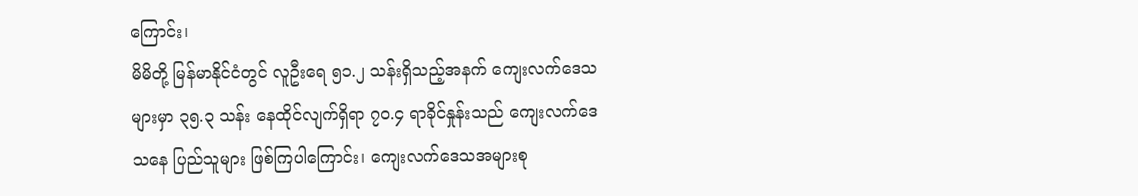ကြောင်း၊
မိမိတို့ မြန်မာနိုင်ငံတွင် လူဦးရေ ၅၁.၂ သန်းရှိသည့်အနက် ကျေးလက်ဒေသများမှာ ၃၅.၃ သန်း နေထိုင်လျက်ရှိရာ ၇၀.၄ ရာခိုင်နှုန်းသည် ကျေးလက်ဒေသနေ ပြည်သူများ ဖြစ်ကြပါကြောင်း၊ ကျေးလက်ဒေသအများစု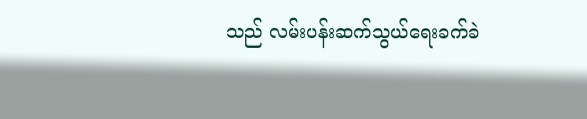သည် လမ်းပန်းဆက်သွယ်ရေးခက်ခဲ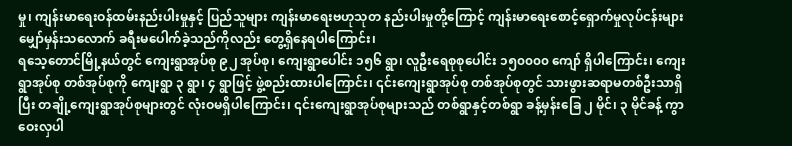မှု၊ ကျန်းမာရေးဝန်ထမ်းနည်းပါးမှုနှင့် ပြည်သူများ ကျန်းမာရေးဗဟုသုတ နည်းပါးမှုတို့ကြောင့် ကျန်းမာရေးစောင့်ရှောက်မှုလုပ်ငန်းများ မျှော်မှန်းသလောက် ခရီးမပေါက်ခဲ့သည်ကိုလည်း တွေ့ရှိနေရပါကြောင်း၊
ရသေ့တောင်မြို့နယ်တွင် ကျေးရွာအုပ်စု ၉၂ အုပ်စု၊ ကျေးရွာပေါင်း ၁၅၆ ရွာ၊ လူဦးရေစုစုပေါင်း ၁၅၀၀၀၀ ကျော် ရှိပါကြောင်း၊ ကျေးရွာအုပ်စု တစ်အုပ်စုကို ကျေးရွာ ၃ ရွာ၊ ၄ ရွာဖြင့် ဖွဲ့စည်းထားပါကြောင်း၊ ၎င်းကျေးရွာအုပ်စု တစ်အုပ်စုတွင် သားဖွားဆရာမတစ်ဦးသာရှိပြီး တချို့ကျေးရွာအုပ်စုများတွင် လုံးဝမရှိပါကြောင်း၊ ၎င်းကျေးရွာအုပ်စုများသည် တစ်ရွာနှင့်တစ်ရွာ ခန့်မှန်းခြေ ၂ မိုင်၊ ၃ မိုင်ခန့် ကွာဝေးလှပါ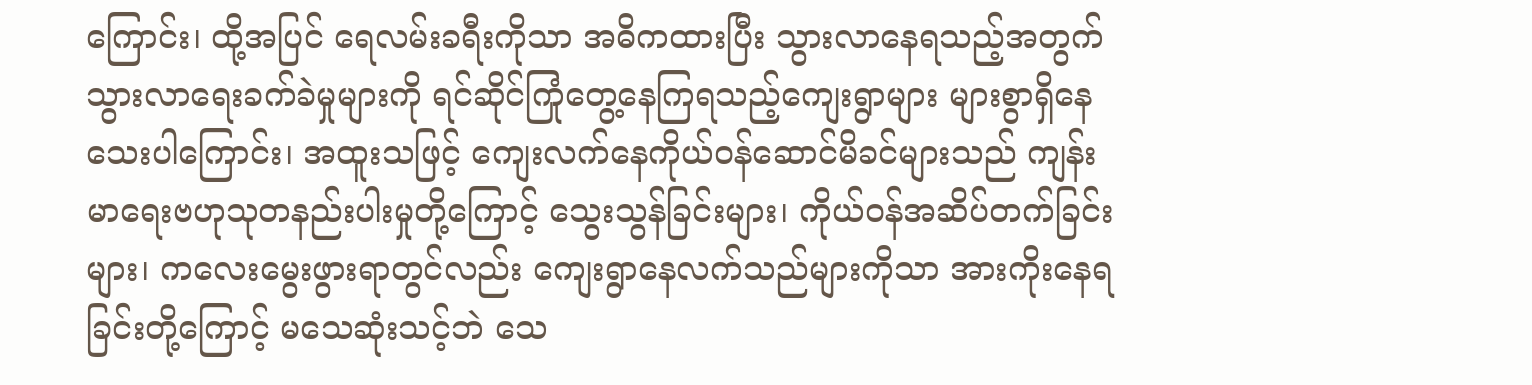ကြောင်း၊ ထို့အပြင် ရေလမ်းခရီးကိုသာ အဓိကထားပြီး သွားလာနေရသည့်အတွက် သွားလာရေးခက်ခဲမှုများကို ရင်ဆိုင်ကြုံတွေ့နေကြရသည့်ကျေးရွာများ များစွာရှိနေသေးပါကြောင်း၊ အထူးသဖြင့် ကျေးလက်နေကိုယ်ဝန်ဆောင်မိခင်များသည် ကျန်းမာရေးဗဟုသုတနည်းပါးမှုတို့ကြောင့် သွေးသွန်ခြင်းများ၊ ကိုယ်ဝန်အဆိပ်တက်ခြင်းများ၊ ကလေးမွေးဖွားရာတွင်လည်း ကျေးရွာနေလက်သည်များကိုသာ အားကိုးနေရခြင်းတို့ကြောင့် မသေဆုံးသင့်ဘဲ သေ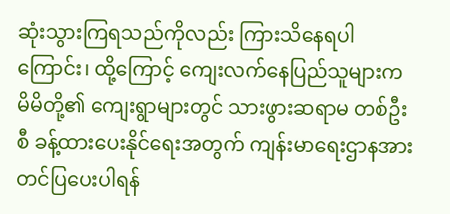ဆုံးသွားကြရသည်ကိုလည်း ကြားသိနေရပါကြောင်း၊ ထို့ကြောင့် ကျေးလက်နေပြည်သူများက မိမိတို့၏ ကျေးရွာများတွင် သားဖွားဆရာမ တစ်ဦးစီ ခန့်ထားပေးနိုင်ရေးအတွက် ကျန်းမာရေးဌာနအား တင်ပြပေးပါရန်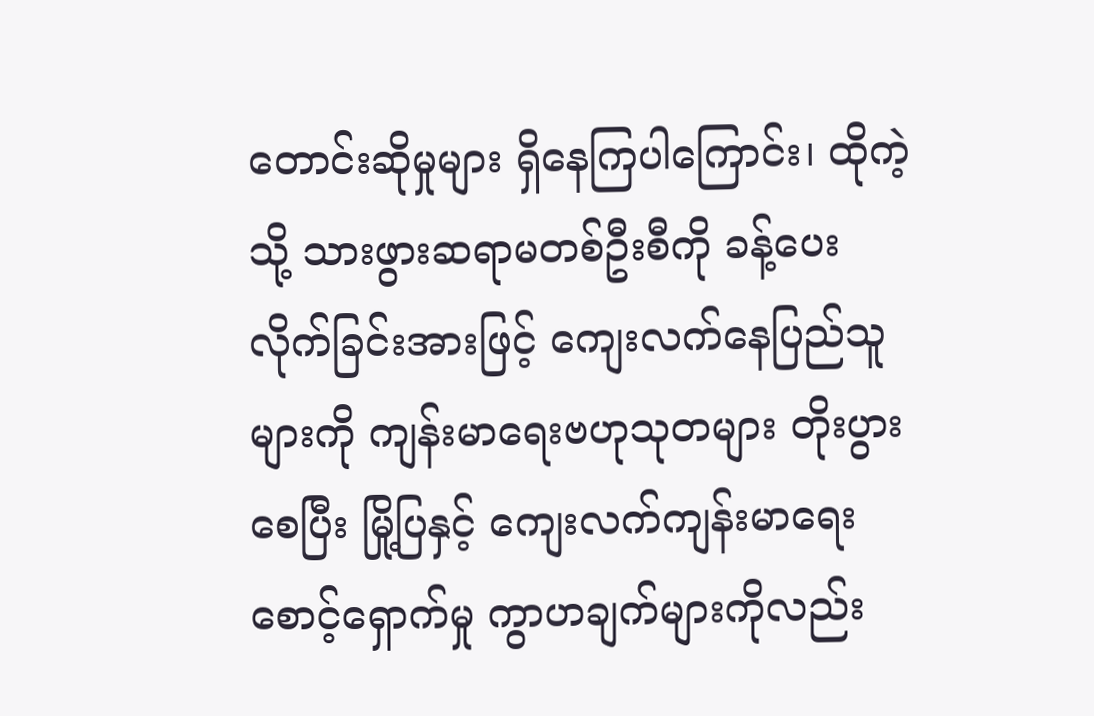တောင်းဆိုမှုများ ရှိနေကြပါကြောင်း၊ ထိုကဲ့သို့ သားဖွားဆရာမတစ်ဦးစီကို ခန့်ပေးလိုက်ခြင်းအားဖြင့် ကျေးလက်နေပြည်သူများကို ကျန်းမာရေးဗဟုသုတများ တိုးပွားစေပြီး မြို့ပြနှင့် ကျေးလက်ကျန်းမာရေးစောင့်ရှောက်မှု ကွာဟချက်များကိုလည်း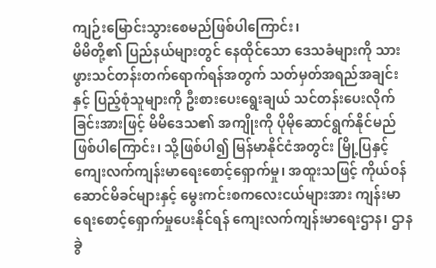ကျဉ်းမြောင်းသွားစေမည်ဖြစ်ပါကြောင်း၊
မိမိတို့၏ ပြည်နယ်များတွင် နေထိုင်သော ဒေသခံများကို သားဖွားသင်တန်းတက်ရောက်ရန်အတွက် သတ်မှတ်အရည်အချင်းနှင့် ပြည့်စုံသူများကို ဦးစားပေးရွေးချယ် သင်တန်းပေးလိုက်ခြင်းအားဖြင့် မိမိဒေသ၏ အကျိုးကို ပိုမိုဆောင်ရွက်နိုင်မည်ဖြစ်ပါကြောင်း၊ သို့ဖြစ်ပါ၍ မြန်မာနိုင်ငံအတွင်း မြို့ပြနှင့် ကျေးလက်ကျန်းမာရေးစောင့်ရှောက်မှု၊ အထူးသဖြင့် ကိုယ်ဝန်ဆောင်မိခင်များနှင့် မွေးကင်းစကလေးငယ်များအား ကျန်းမာရေးစောင့်ရှောက်မှုပေးနိုင်ရန် ကျေးလက်ကျန်းမာရေးဌာန၊ ဌာနခွဲ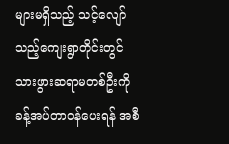များမရှိသည့် သင့်လျော်သည့်ကျေးရွာတိုင်းတွင် သားဖွားဆရာမတစ်ဦးကို ခန့်အပ်တာဝန်ပေးရန် အစီ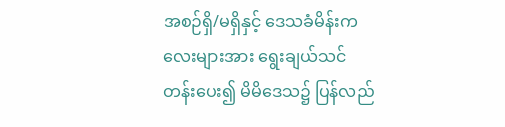အစဉ်ရှိ/မရှိနှင့် ဒေသခံမိန်းကလေးများအား ရွေးချယ်သင်တန်းပေး၍ မိမိဒေသ၌ ပြန်လည်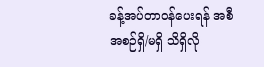ခန့်အပ်တာဝန်ပေးရန် အစီအစဉ်ရှိ/မရှိ သိရှိလို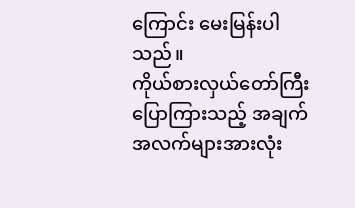ကြောင်း မေးမြန်းပါသည်။
ကိုယ်စားလှယ်တော်ကြီး ပြောကြားသည့် အချက်အလက်များအားလုံး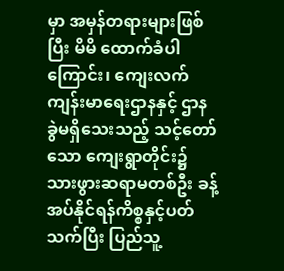မှာ အမှန်တရားများဖြစ်ပြီး မိမိ ထောက်ခံပါကြောင်း၊ ကျေးလက်ကျန်းမာရေးဌာနနှင့် ဌာနခွဲမရှိသေးသည့် သင့်တော်သော ကျေးရွာတိုင်း၌ သားဖွားဆရာမတစ်ဦး ခန့်အပ်နိုင်ရန်ကိစ္စနှင့်ပတ်သက်ပြီး ပြည်သူ့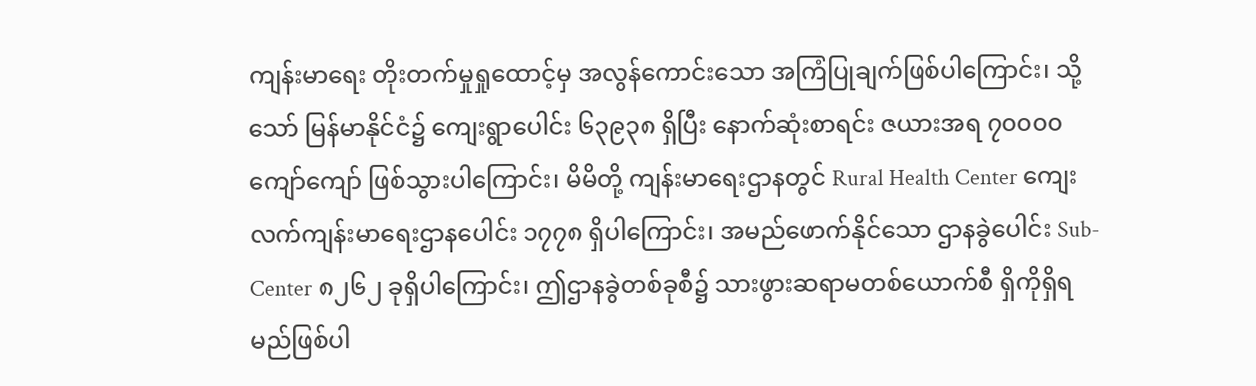ကျန်းမာရေး တိုးတက်မှုရှုထောင့်မှ အလွန်ကောင်းသော အကြံပြုချက်ဖြစ်ပါကြောင်း၊ သို့သော် မြန်မာနိုင်ငံ၌ ကျေးရွာပေါင်း ၆၃၉၃၈ ရှိပြီး နောက်ဆုံးစာရင်း ဇယားအရ ၇၀၀၀၀ ကျော်ကျော် ဖြစ်သွားပါကြောင်း၊ မိမိတို့ ကျန်းမာရေးဌာနတွင် Rural Health Center ကျေးလက်ကျန်းမာရေးဌာနပေါင်း ၁၇၇၈ ရှိပါကြောင်း၊ အမည်ဖောက်နိုင်သော ဌာနခွဲပေါင်း Sub-Center ၈၂၆၂ ခုရှိပါကြောင်း၊ ဤဌာနခွဲတစ်ခုစီ၌ သားဖွားဆရာမတစ်ယောက်စီ ရှိကိုရှိရမည်ဖြစ်ပါ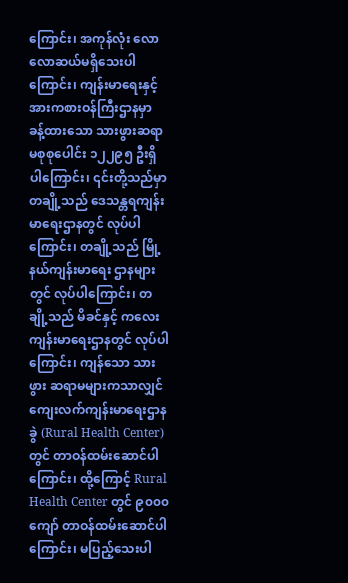ကြောင်း၊ အကုန်လုံး လောလောဆယ်မရှိသေးပါကြောင်း၊ ကျန်းမာရေးနှင့် အားကစားဝန်ကြီးဌာနမှာ ခန့်ထားသော သားဖွားဆရာမစုစုပေါင်း ၁၂၂၉၅ ဦးရှိပါကြောင်း၊ ၎င်းတို့သည်မှာ တချို့သည် ဒေသန္တရကျန်းမာရေးဌာနတွင် လုပ်ပါကြောင်း၊ တချို့သည် မြို့နယ်ကျန်းမာရေး ဌာနများတွင် လုပ်ပါကြောင်း၊ တချို့သည် မိခင်နှင့် ကလေးကျန်းမာရေးဌာနတွင် လုပ်ပါကြောင်း၊ ကျန်သော သားဖွား ဆရာမများကသာလျှင် ကျေးလက်ကျန်းမာရေးဌာနခွဲ (Rural Health Center) တွင် တာဝန်ထမ်းဆောင်ပါကြောင်း၊ ထို့ကြောင့် Rural Health Center တွင် ၉၀၀၀ ကျော် တာဝန်ထမ်းဆောင်ပါကြောင်း၊ မပြည့်သေးပါ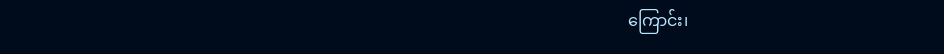ကြောင်း၊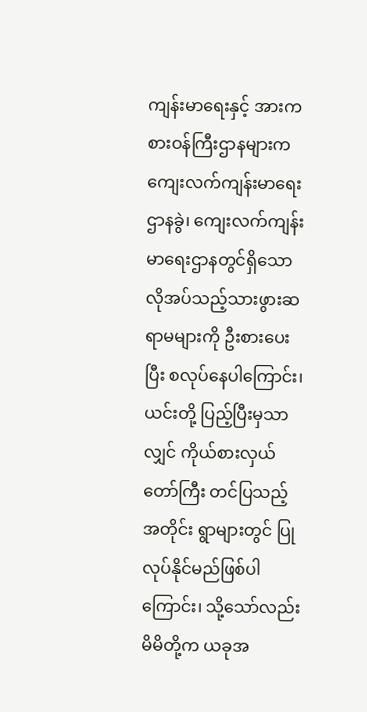ကျန်းမာရေးနှင့် အားကစားဝန်ကြီးဌာနများက ကျေးလက်ကျန်းမာရေးဌာနခွဲ၊ ကျေးလက်ကျန်းမာရေးဌာနတွင်ရှိသော လိုအပ်သည့်သားဖွားဆရာမများကို ဦးစားပေးပြီး စလုပ်နေပါကြောင်း၊ ယင်းတို့ ပြည့်ပြီးမှသာလျှင် ကိုယ်စားလှယ်တော်ကြီး တင်ပြသည့်အတိုင်း ရွာများတွင် ပြုလုပ်နိုင်မည်ဖြစ်ပါကြောင်း၊ သို့သော်လည်း မိမိတို့က ယခုအ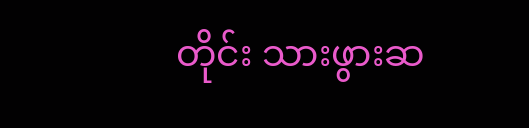တိုင်း သားဖွားဆ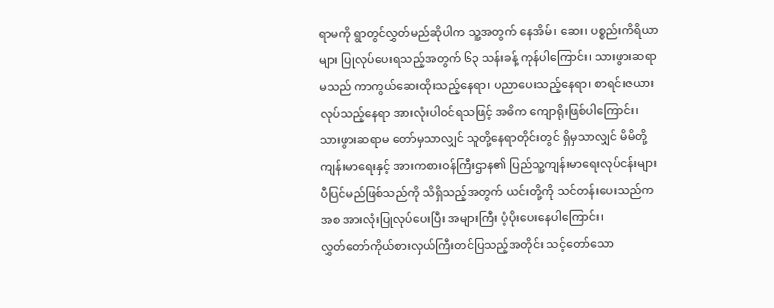ရာမကို ရွာတွင်လွှတ်မည်ဆိုပါက သူ့အတွက် နေအိမ်၊ ဆေး၊ ပစ္စည်းကိရိယာများ ပြုလုပ်ပေးရသည့်အတွက် ၆၃ သန်းခန့် ကုန်ပါကြောင်း၊ သားဖွားဆရာမသည် ကာကွယ်ဆေးထိုးသည့်နေရာ၊ ပညာပေးသည့်နေရာ၊ စာရင်းဇယားလုပ်သည့်နေရာ အားလုံးပါဝင်ရသဖြင့် အဓိက ကျောရိုးဖြစ်ပါကြောင်း၊ သားဖွားဆရာမ တော်မှသာလျှင် သူတို့နေရာတိုင်းတွင် ရှိမှသာလျှင် မိမိတို့ ကျန်းမာရေးနှင့် အားကစားဝန်ကြီးဌာန၏ ပြည်သူ့ကျန်းမာရေးလုပ်ငန်းများ ပီပြင်မည်ဖြစ်သည်ကို သိရှိသည့်အတွက် ယင်းတို့ကို သင်တန်းပေးသည်ကအစ အားလုံးပြုလုပ်ပေးပြီး အများကြီး ပံ့ပိုးပေးနေပါကြောင်း၊
လွှတ်တော်ကိုယ်စားလှယ်ကြီးတင်ပြသည့်အတိုင်း သင့်တော်သော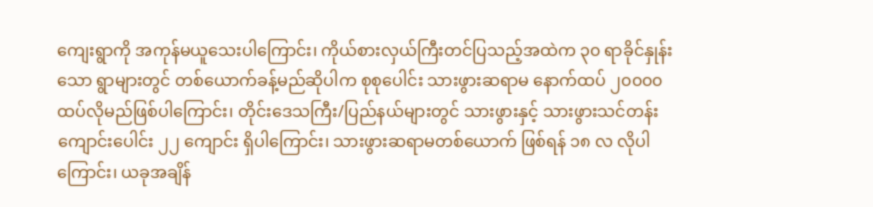ကျေးရွာကို အကုန်မယူသေးပါကြောင်း၊ ကိုယ်စားလှယ်ကြီးတင်ပြသည့်အထဲက ၃၀ ရာခိုင်နှုန်းသော ရွာများတွင် တစ်ယောက်ခန့်မည်ဆိုပါက စုစုပေါင်း သားဖွားဆရာမ နောက်ထပ် ၂၀၀၀၀ ထပ်လိုမည်ဖြစ်ပါကြောင်း၊ တိုင်းဒေသကြီး/ပြည်နယ်များတွင် သားဖွားနှင့် သားဖွားသင်တန်းကျောင်းပေါင်း ၂၂ ကျောင်း ရှိပါကြောင်း၊ သားဖွားဆရာမတစ်ယောက် ဖြစ်ရန် ၁၈ လ လိုပါကြောင်း၊ ယခုအချိန်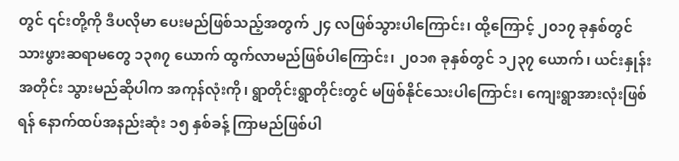တွင် ၎င်းတို့ကို ဒီပလိုမာ ပေးမည်ဖြစ်သည့်အတွက် ၂၄ လဖြစ်သွားပါကြောင်း၊ ထို့ကြောင့် ၂၀၁၇ ခုနှစ်တွင် သားဖွားဆရာမတွေ ၁၃၈၇ ယောက် ထွက်လာမည်ဖြစ်ပါကြောင်း၊ ၂၀၁၈ ခုနှစ်တွင် ၁၂၃၇ ယောက်၊ ယင်းနှုန်းအတိုင်း သွားမည်ဆိုပါက အကုန်လုံးကို၊ ရွာတိုင်းရွာတိုင်းတွင် မဖြစ်နိုင်သေးပါကြောင်း၊ ကျေးရွာအားလုံးဖြစ်ရန် နောက်ထပ်အနည်းဆုံး ၁၅ နှစ်ခန့် ကြာမည်ဖြစ်ပါ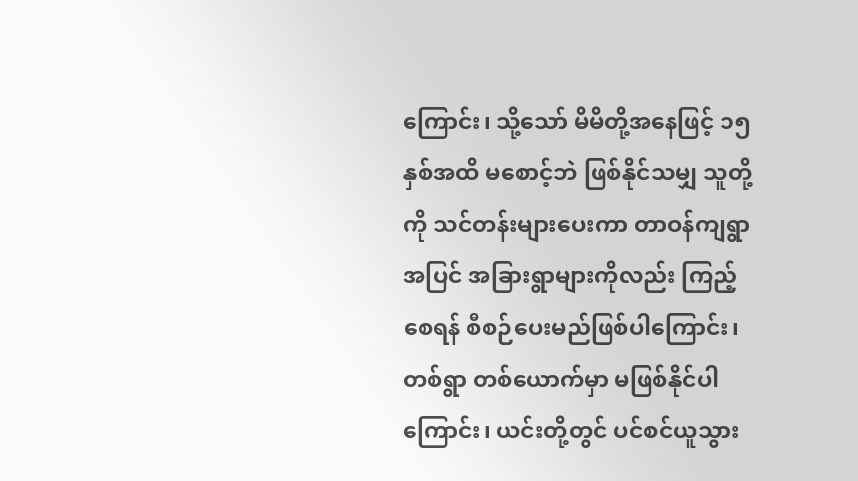ကြောင်း၊ သို့သော် မိမိတို့အနေဖြင့် ၁၅ နှစ်အထိ မစောင့်ဘဲ ဖြစ်နိုင်သမျှ သူတို့ကို သင်တန်းများပေးကာ တာဝန်ကျရွာအပြင် အခြားရွာများကိုလည်း ကြည့်စေရန် စီစဉ်ပေးမည်ဖြစ်ပါကြောင်း၊ တစ်ရွာ တစ်ယောက်မှာ မဖြစ်နိုင်ပါကြောင်း၊ ယင်းတို့တွင် ပင်စင်ယူသွား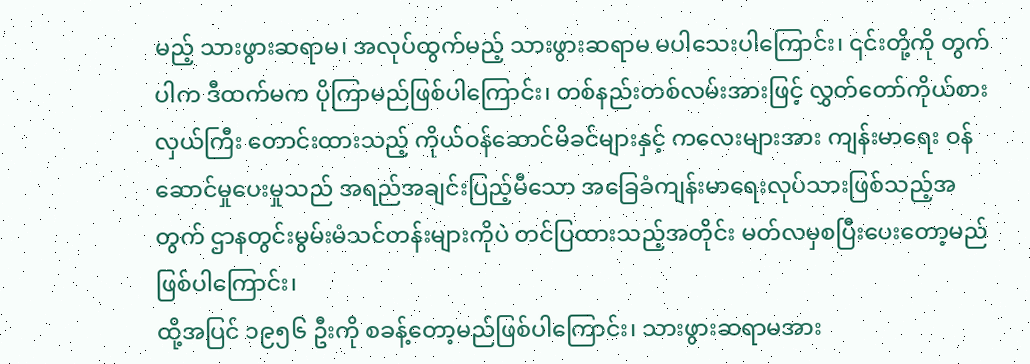မည့် သားဖွားဆရာမ၊ အလုပ်ထွက်မည့် သားဖွားဆရာမ မပါသေးပါကြောင်း၊ ၎င်းတို့ကို တွက်ပါက ဒီထက်မက ပိုကြာမည်ဖြစ်ပါကြောင်း၊ တစ်နည်းတစ်လမ်းအားဖြင့် လွှတ်တော်ကိုယ်စားလှယ်ကြီး တောင်းထားသည့် ကိုယ်ဝန်ဆောင်မိခင်များနှင့် ကလေးများအား ကျန်းမာရေး ဝန်ဆောင်မှုပေးမှုသည် အရည်အချင်းပြည့်မီသော အခြေခံကျန်းမာရေးလုပ်သားဖြစ်သည့်အတွက် ဌာနတွင်းမွမ်းမံသင်တန်းများကိုပဲ တင်ပြထားသည့်အတိုင်း မတ်လမှစပြီးပေးတော့မည်ဖြစ်ပါကြောင်း၊
ထို့အပြင် ၁၉၅၆ ဦးကို စခန့်တော့မည်ဖြစ်ပါကြောင်း၊ သားဖွားဆရာမအား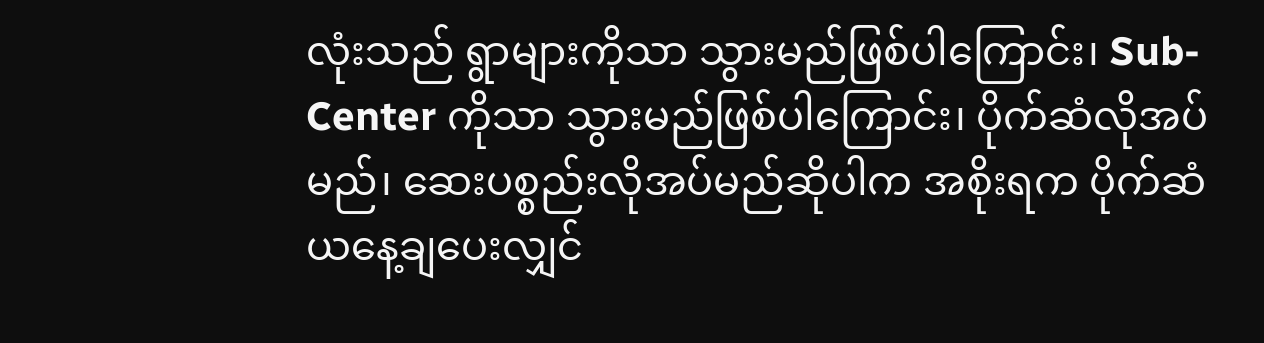လုံးသည် ရွာများကိုသာ သွားမည်ဖြစ်ပါကြောင်း၊ Sub-Center ကိုသာ သွားမည်ဖြစ်ပါကြောင်း၊ ပိုက်ဆံလိုအပ်မည်၊ ဆေးပစ္စည်းလိုအပ်မည်ဆိုပါက အစိုးရက ပိုက်ဆံ ယနေ့ချပေးလျှင်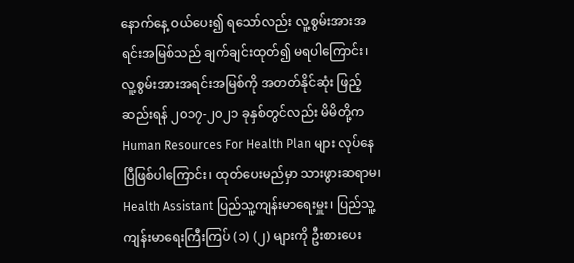နောက်နေ့ ဝယ်ပေး၍ ရသော်လည်း လူ့စွမ်းအားအရင်းအမြစ်သည် ချက်ချင်းထုတ်၍ မရပါကြောင်း၊ လူ့စွမ်းအားအရင်းအမြစ်ကို အတတ်နိုင်ဆုံး ဖြည့်ဆည်းရန် ၂၀၁၇-၂၀၂၁ ခုနှစ်တွင်လည်း မိမိတို့က Human Resources For Health Plan များ လုပ်နေပြီဖြစ်ပါကြောင်း၊ ထုတ်ပေးမည်မှာ သားဖွားဆရာမ၊ Health Assistant ပြည်သူ့ကျန်းမာရေးမှူး၊ ပြည်သူ့ကျန်းမာရေးကြီးကြပ် (၁) (၂) များကို ဦးစားပေး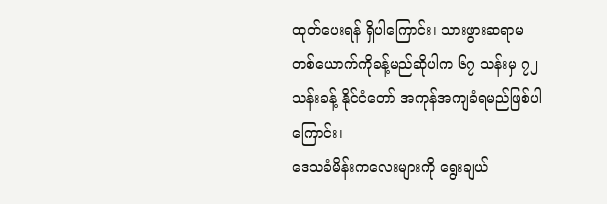ထုတ်ပေးရန် ရှိပါကြောင်း၊ သားဖွားဆရာမတစ်ယောက်ကိုခန့်မည်ဆိုပါက ၆၇ သန်းမှ ၇၂ သန်းခန့် နိုင်ငံတော် အကုန်အကျခံရမည်ဖြစ်ပါကြောင်း၊
ဒေသခံမိန်းကလေးများကို ရွေးချယ်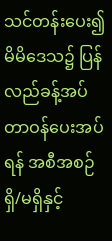သင်တန်းပေး၍ မိမိဒေသ၌ ပြန်လည်ခန့်အပ်တာဝန်ပေးအပ်ရန် အစီအစဉ်ရှိ/မရှိနှင့်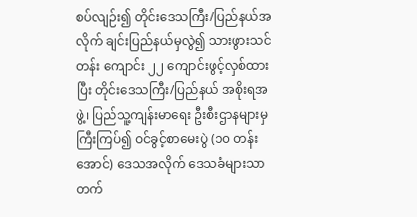စပ်လျဉ်း၍ တိုင်းဒေသကြီး/ပြည်နယ်အလိုက် ချင်းပြည်နယ်မှလွဲ၍ သားဖွားသင်တန်း ကျောင်း ၂၂ ကျောင်းဖွင့်လှစ်ထားပြီး တိုင်းဒေသကြီး/ပြည်နယ် အစိုးရအဖွဲ့၊ ပြည်သူ့ကျန်းမာရေး ဦးစီးဌာနများမှ ကြီးကြပ်၍ ဝင်ခွင့်စာမေးပွဲ (၁၀ တန်းအောင်) ဒေသအလိုက် ဒေသခံများသာ တက်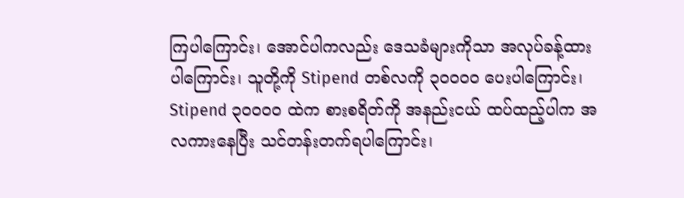ကြပါကြောင်း၊ အောင်ပါကလည်း ဒေသခံများကိုသာ အလုပ်ခန့်ထားပါကြောင်း၊ သူတို့ကို Stipend တစ်လကို ၃၀၀၀၀ ပေးပါကြောင်း၊ Stipend ၃၀၀၀၀ ထဲက စားစရိတ်ကို အနည်းငယ် ထပ်ထည့်ပါက အလကားနေပြီး သင်တန်းတက်ရပါကြောင်း၊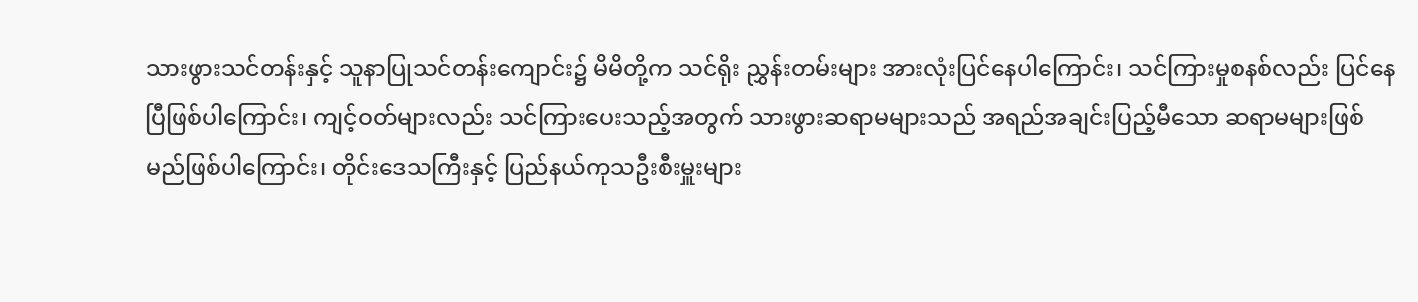သားဖွားသင်တန်းနှင့် သူနာပြုသင်တန်းကျောင်း၌ မိမိတို့က သင်ရိုး ညွှန်းတမ်းများ အားလုံးပြင်နေပါကြောင်း၊ သင်ကြားမှုစနစ်လည်း ပြင်နေပြီဖြစ်ပါကြောင်း၊ ကျင့်ဝတ်များလည်း သင်ကြားပေးသည့်အတွက် သားဖွားဆရာမများသည် အရည်အချင်းပြည့်မီသော ဆရာမများဖြစ်မည်ဖြစ်ပါကြောင်း၊ တိုင်းဒေသကြီးနှင့် ပြည်နယ်ကုသဦးစီးမှူးများ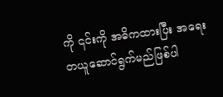ကို ၎င်းကို အဓိကထားပြီး အရေးတယူဆောင်ရွက်မည်ဖြစ်ပါ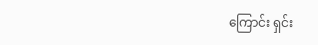ကြောင်း ရှင်း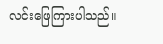လင်းဖြေကြားပါသည်။